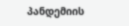პანდემიის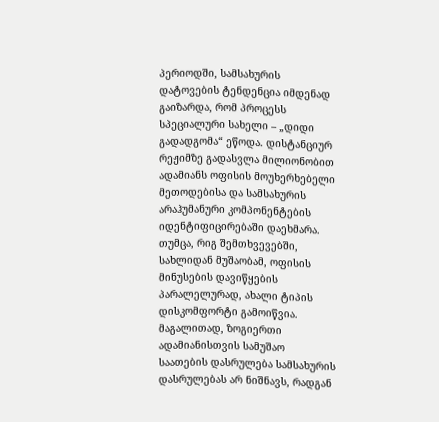პერიოდში, სამსახურის დატოვების ტენდენცია იმდენად გაიზარდა, რომ პროცესს სპეციალური სახელი – „დიდი გადადგომა“ ეწოდა. დისტანციურ რეჟიმზე გადასვლა მილიონობით ადამიანს ოფისის მოუხერხებელი მეთოდებისა და სამსახურის არაჰუმანური კომპონენტების იდენტიფიცირებაში დაეხმარა. თუმცა, რიგ შემთხვევებში, სახლიდან მუშაობამ, ოფისის მინუსების დავიწყების პარალელურად, ახალი ტიპის დისკომფორტი გამოიწვია. მაგალითად, ზოგიერთი ადამიანისთვის სამუშაო საათების დასრულება სამსახურის დასრულებას არ ნიშნავს, რადგან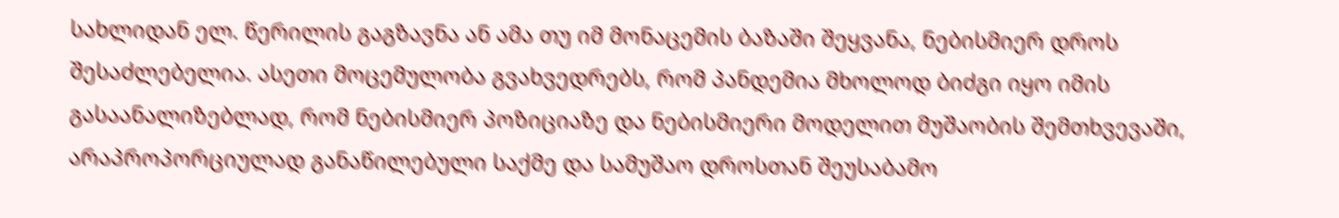სახლიდან ელ. წერილის გაგზავნა ან ამა თუ იმ მონაცემის ბაზაში შეყვანა, ნებისმიერ დროს შესაძლებელია. ასეთი მოცემულობა გვახვედრებს, რომ პანდემია მხოლოდ ბიძგი იყო იმის გასაანალიზებლად, რომ ნებისმიერ პოზიციაზე და ნებისმიერი მოდელით მუშაობის შემთხვევაში, არაპროპორციულად განაწილებული საქმე და სამუშაო დროსთან შეუსაბამო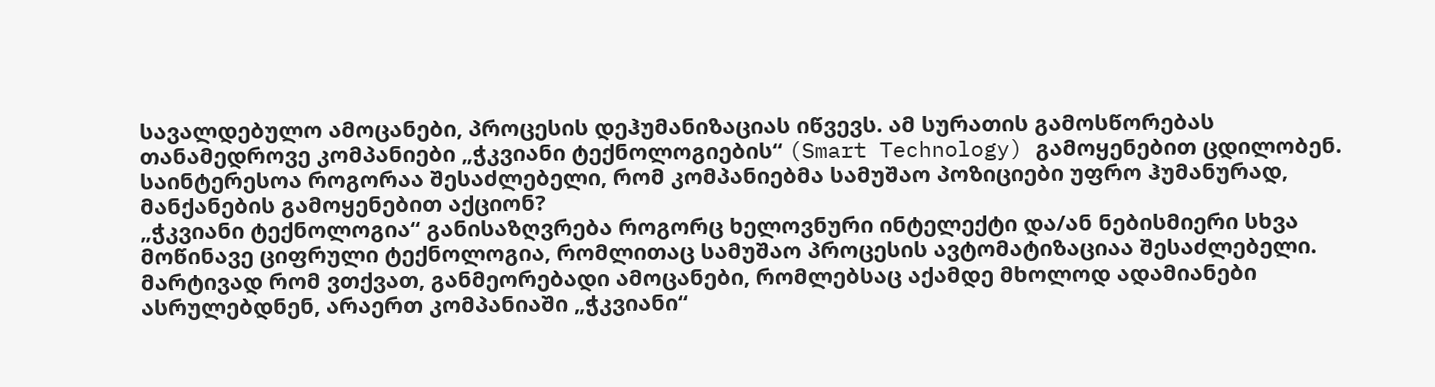სავალდებულო ამოცანები, პროცესის დეჰუმანიზაციას იწვევს. ამ სურათის გამოსწორებას თანამედროვე კომპანიები „ჭკვიანი ტექნოლოგიების“ (Smart Technology) გამოყენებით ცდილობენ.
საინტერესოა როგორაა შესაძლებელი, რომ კომპანიებმა სამუშაო პოზიციები უფრო ჰუმანურად, მანქანების გამოყენებით აქციონ?
„ჭკვიანი ტექნოლოგია“ განისაზღვრება როგორც ხელოვნური ინტელექტი და/ან ნებისმიერი სხვა მოწინავე ციფრული ტექნოლოგია, რომლითაც სამუშაო პროცესის ავტომატიზაციაა შესაძლებელი. მარტივად რომ ვთქვათ, განმეორებადი ამოცანები, რომლებსაც აქამდე მხოლოდ ადამიანები ასრულებდნენ, არაერთ კომპანიაში „ჭკვიანი“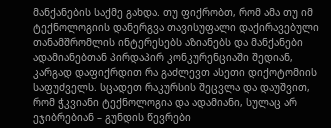მანქანების საქმე გახდა. თუ ფიქრობთ, რომ ამა თუ იმ ტექნოლოგიის დანერგვა თავისუფალი დაქირავებული თანამშრომლის ინტერესებს აზიანებს და მანქანები ადამიანებთან პირდაპირ კონკურენციაში შედიან, კარგად დაფიქრდით რა გაძლევთ ასეთი დიქოტომიის საფუძველს. სცადეთ რაკურსის შეცვლა და დაუშვით, რომ ჭკვიანი ტექნოლოგია და ადამიანი, სულაც არ ეჯიბრებიან – გუნდის წევრები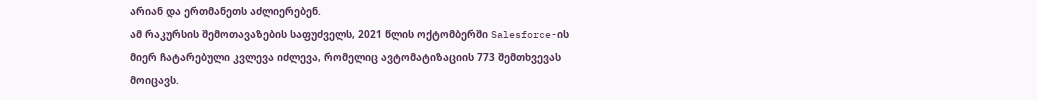არიან და ერთმანეთს აძლიერებენ.
ამ რაკურსის შემოთავაზების საფუძველს, 2021 წლის ოქტომბერში Salesforce-ის მიერ ჩატარებული კვლევა იძლევა, რომელიც ავტომატიზაციის 773 შემთხვევას მოიცავს.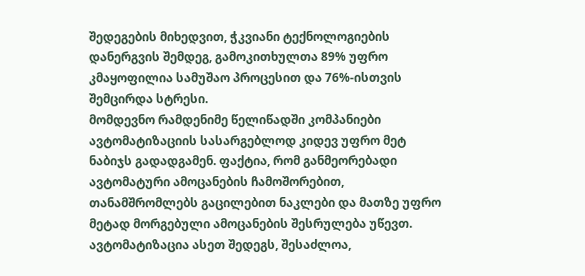შედეგების მიხედვით, ჭკვიანი ტექნოლოგიების დანერგვის შემდეგ, გამოკითხულთა 89% უფრო კმაყოფილია სამუშაო პროცესით და 76%-ისთვის შემცირდა სტრესი.
მომდევნო რამდენიმე წელიწადში კომპანიები ავტომატიზაციის სასარგებლოდ კიდევ უფრო მეტ ნაბიჯს გადადგამენ. ფაქტია, რომ განმეორებადი ავტომატური ამოცანების ჩამოშორებით, თანამშრომლებს გაცილებით ნაკლები და მათზე უფრო მეტად მორგებული ამოცანების შესრულება უწევთ. ავტომატიზაცია ასეთ შედეგს, შესაძლოა,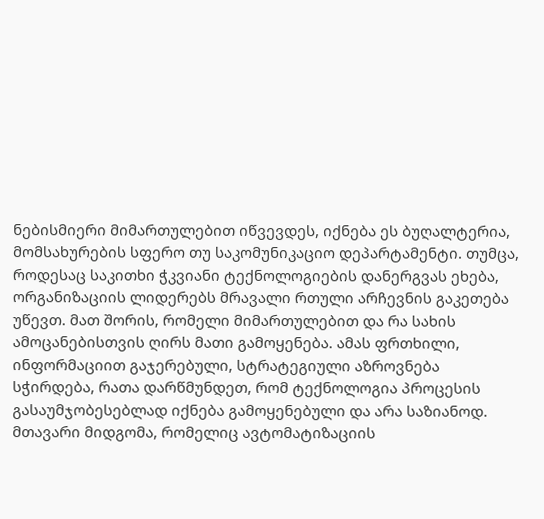ნებისმიერი მიმართულებით იწვევდეს, იქნება ეს ბუღალტერია, მომსახურების სფერო თუ საკომუნიკაციო დეპარტამენტი. თუმცა, როდესაც საკითხი ჭკვიანი ტექნოლოგიების დანერგვას ეხება, ორგანიზაციის ლიდერებს მრავალი რთული არჩევნის გაკეთება უწევთ. მათ შორის, რომელი მიმართულებით და რა სახის ამოცანებისთვის ღირს მათი გამოყენება. ამას ფრთხილი, ინფორმაციით გაჯერებული, სტრატეგიული აზროვნება სჭირდება, რათა დარწმუნდეთ, რომ ტექნოლოგია პროცესის გასაუმჯობესებლად იქნება გამოყენებული და არა საზიანოდ.
მთავარი მიდგომა, რომელიც ავტომატიზაციის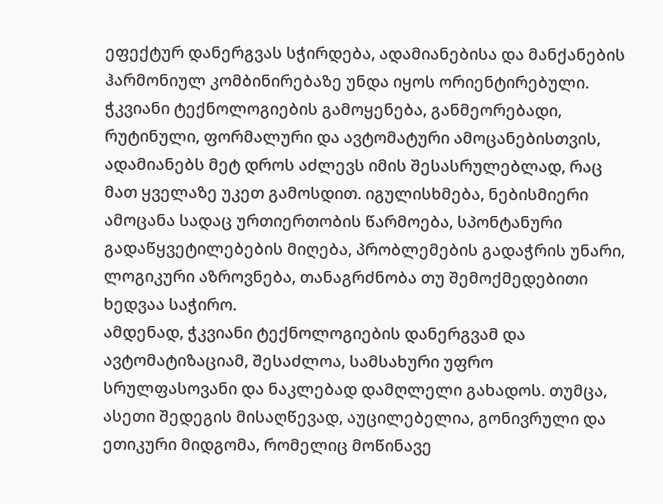ეფექტურ დანერგვას სჭირდება, ადამიანებისა და მანქანების ჰარმონიულ კომბინირებაზე უნდა იყოს ორიენტირებული. ჭკვიანი ტექნოლოგიების გამოყენება, განმეორებადი, რუტინული, ფორმალური და ავტომატური ამოცანებისთვის, ადამიანებს მეტ დროს აძლევს იმის შესასრულებლად, რაც მათ ყველაზე უკეთ გამოსდით. იგულისხმება, ნებისმიერი ამოცანა სადაც ურთიერთობის წარმოება, სპონტანური გადაწყვეტილებების მიღება, პრობლემების გადაჭრის უნარი, ლოგიკური აზროვნება, თანაგრძნობა თუ შემოქმედებითი ხედვაა საჭირო.
ამდენად, ჭკვიანი ტექნოლოგიების დანერგვამ და ავტომატიზაციამ, შესაძლოა, სამსახური უფრო სრულფასოვანი და ნაკლებად დამღლელი გახადოს. თუმცა, ასეთი შედეგის მისაღწევად, აუცილებელია, გონივრული და ეთიკური მიდგომა, რომელიც მოწინავე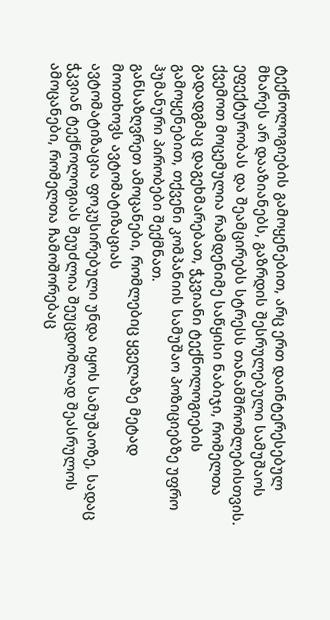ტექნოლოგიების გამოყენებით, არც ერთ დაინტერესებულ მხარეს არ დააზიანებს, გაზრდის შესრულებული სამუშაოს ეფექტურობას და შეამცირებს სტრესს თანამშრომლებისთვის.
ქვემოთ მოცემულია რამდენიმე საწყისი ნაბიჯი, რომელთა გადადგმაც დაგეხმარებათ, ჭკვიანი ტექნოლოგიების გამოყენებით, თქვენი კომპანიის სამუშაო პოზიციებზე უფრო ჰუმანური პირობები შექმნათ.
განსაზღვრეთ ამოცანები, რომლებიც ყველაზე მეტად მოითხოვს ავტომატიზაციას
ავტომატიზაცია ფოკუსირებული უნდა იყოს სამუშაოზე, სადაც ჭკვიან ტექნოლოგიას შეუძლია შეუცდომლად შეასრულოს ამოცანები, რომელთა ჩამოშორებაც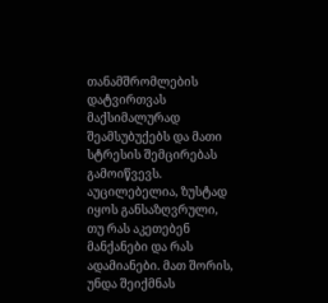თანამშრომლების დატვირთვას მაქსიმალურად შეამსუბუქებს და მათი სტრესის შემცირებას გამოიწვევს. აუცილებელია, ზუსტად იყოს განსაზღვრული, თუ რას აკეთებენ მანქანები და რას ადამიანები. მათ შორის, უნდა შეიქმნას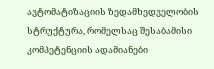ავტომატიზაციის ზედამხედველობის სტრუქტურა, რომელსაც შესაბამისი კომპეტენციის ადამიანები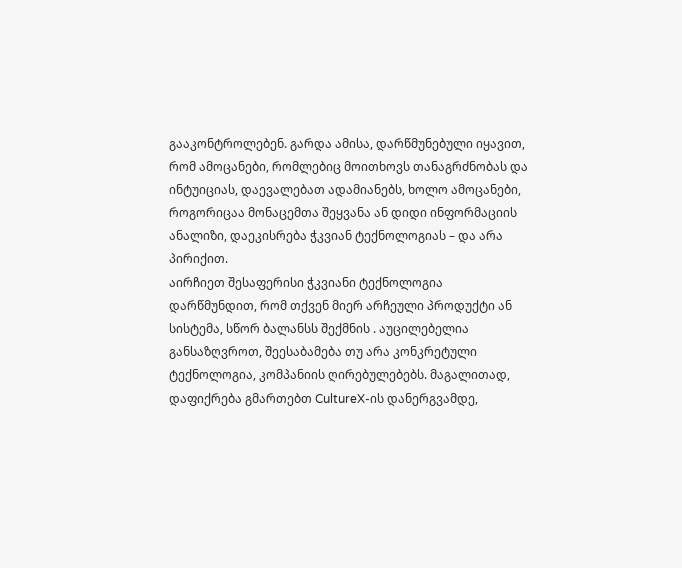გააკონტროლებენ. გარდა ამისა, დარწმუნებული იყავით, რომ ამოცანები, რომლებიც მოითხოვს თანაგრძნობას და ინტუიციას, დაევალებათ ადამიანებს, ხოლო ამოცანები, როგორიცაა მონაცემთა შეყვანა ან დიდი ინფორმაციის ანალიზი, დაეკისრება ჭკვიან ტექნოლოგიას – და არა პირიქით.
აირჩიეთ შესაფერისი ჭკვიანი ტექნოლოგია
დარწმუნდით, რომ თქვენ მიერ არჩეული პროდუქტი ან სისტემა, სწორ ბალანსს შექმნის . აუცილებელია განსაზღვროთ, შეესაბამება თუ არა კონკრეტული ტექნოლოგია, კომპანიის ღირებულებებს. მაგალითად, დაფიქრება გმართებთ CultureX-ის დანერგვამდე,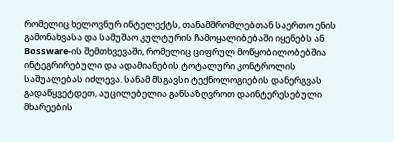რომელიც ხელოვნურ ინტელექტს, თანამშრომლებთან საერთო ენის გამონახვასა და სამუშაო კულტურის ჩამოყალიბებაში იყენებს ან Bossware-ის შემთხვევაში, რომელიც ციფრულ მოწყობილობებშია ინტეგრირებული და ადამიანების ტოტალური კონტროლის საშუალებას იძლევა. სანამ მსგავსი ტექნოლოგიების დანერგვას გადაწყვეტდეთ, აუცილებელია განსაზღვროთ დაინტერესებული მხარეების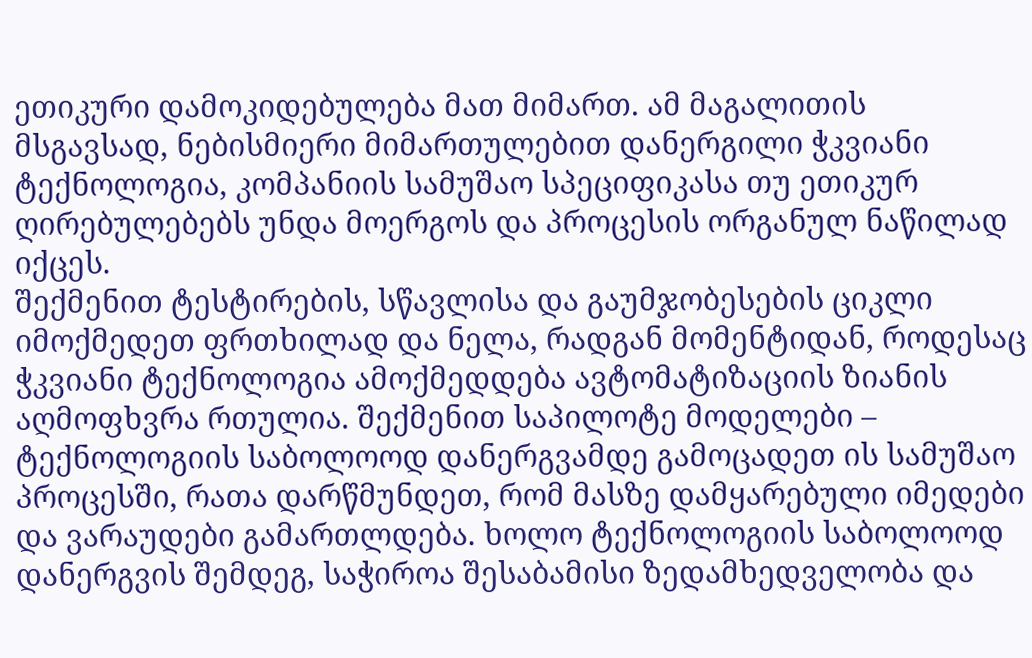ეთიკური დამოკიდებულება მათ მიმართ. ამ მაგალითის მსგავსად, ნებისმიერი მიმართულებით დანერგილი ჭკვიანი ტექნოლოგია, კომპანიის სამუშაო სპეციფიკასა თუ ეთიკურ ღირებულებებს უნდა მოერგოს და პროცესის ორგანულ ნაწილად იქცეს.
შექმენით ტესტირების, სწავლისა და გაუმჯობესების ციკლი
იმოქმედეთ ფრთხილად და ნელა, რადგან მომენტიდან, როდესაც ჭკვიანი ტექნოლოგია ამოქმედდება ავტომატიზაციის ზიანის აღმოფხვრა რთულია. შექმენით საპილოტე მოდელები – ტექნოლოგიის საბოლოოდ დანერგვამდე გამოცადეთ ის სამუშაო პროცესში, რათა დარწმუნდეთ, რომ მასზე დამყარებული იმედები და ვარაუდები გამართლდება. ხოლო ტექნოლოგიის საბოლოოდ დანერგვის შემდეგ, საჭიროა შესაბამისი ზედამხედველობა და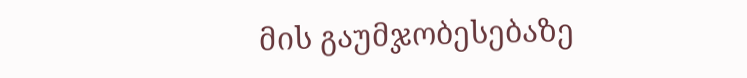მის გაუმჯობესებაზე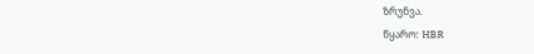ზრუნვა.
წყარო: HBR